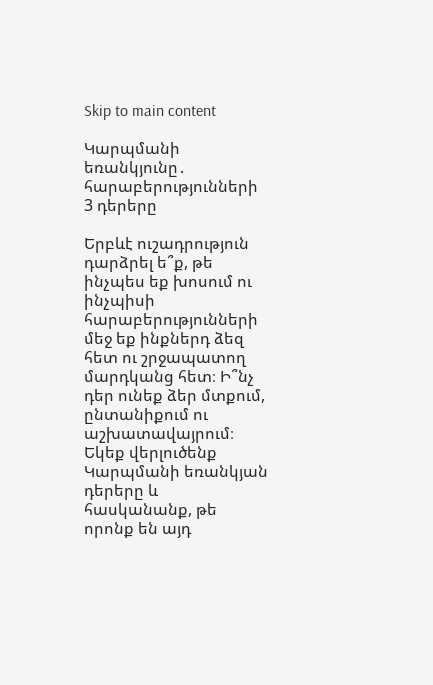Skip to main content

Կարպմանի եռանկյունը․ հարաբերությունների 3 դերերը

Երբևէ ուշադրություն դարձրել ե՞ք, թե ինչպես եք խոսում ու ինչպիսի հարաբերությունների մեջ եք ինքներդ ձեզ հետ ու շրջապատող մարդկանց հետ։ Ի՞նչ դեր ունեք ձեր մտքում, ընտանիքում ու աշխատավայրում։
Եկեք վերլուծենք Կարպմանի եռանկյան դերերը և հասկանանք, թե որոնք են այդ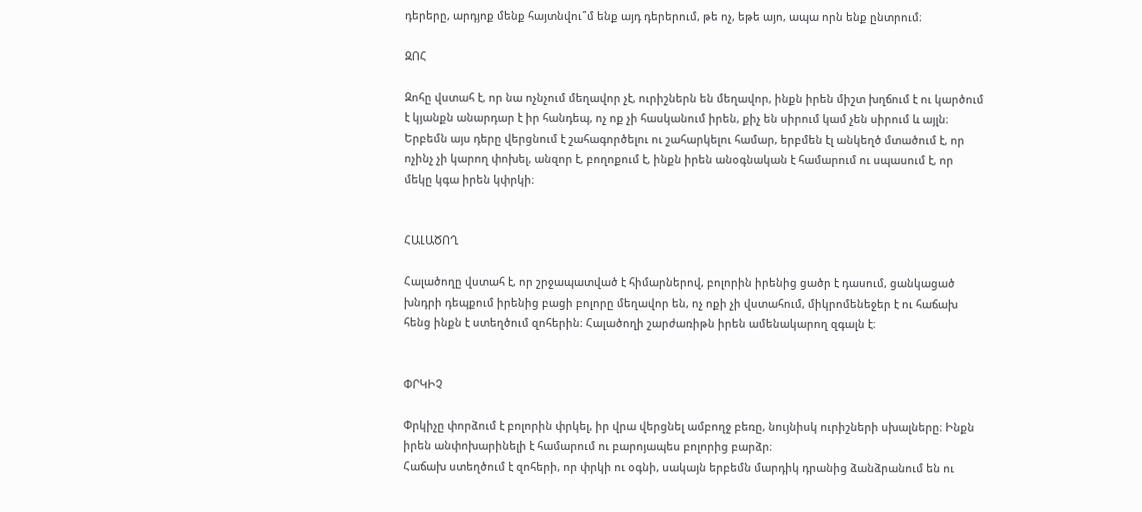դերերը, արդյոք մենք հայտնվու՞մ ենք այդ դերերում, թե ոչ, եթե այո, ապա որն ենք ընտրում։

ԶՈՀ

Զոհը վստահ է, որ նա ոչնչում մեղավոր չէ, ուրիշներն են մեղավոր, ինքն իրեն միշտ խղճում է ու կարծում է կյանքն անարդար է իր հանդեպ, ոչ ոք չի հասկանում իրեն, քիչ են սիրում կամ չեն սիրում և այլն։ Երբեմն այս դերը վերցնում է շահագործելու ու շահարկելու համար, երբմեն էլ անկեղծ մտածում է, որ ոչինչ չի կարող փոխել, անզոր է, բողոքում է, ինքն իրեն անօգնական է համարում ու սպասում է, որ մեկը կգա իրեն կփրկի։


ՀԱԼԱԾՈՂ

Հալածողը վստահ է, որ շրջապատված է հիմարներով, բոլորին իրենից ցածր է դասում, ցանկացած խնդրի դեպքում իրենից բացի բոլորը մեղավոր են, ոչ ոքի չի վստահում, միկրոմենեջեր է ու հաճախ հենց ինքն է ստեղծում զոհերին։ Հալածողի շարժառիթն իրեն ամենակարող զգալն է։


ՓՐԿԻՉ

Փրկիչը փորձում է բոլորին փրկել, իր վրա վերցնել ամբողջ բեռը, նույնիսկ ուրիշների սխալները։ Ինքն իրեն անփոխարինելի է համարում ու բարոյապես բոլորից բարձր։
Հաճախ ստեղծում է զոհերի, որ փրկի ու օգնի, սակայն երբեմն մարդիկ դրանից ձանձրանում են ու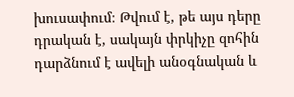խուսափում։ Թվում է, թե այս դերը դրական է, սակայն փրկիչը զոհին դարձնում է ավելի անօգնական և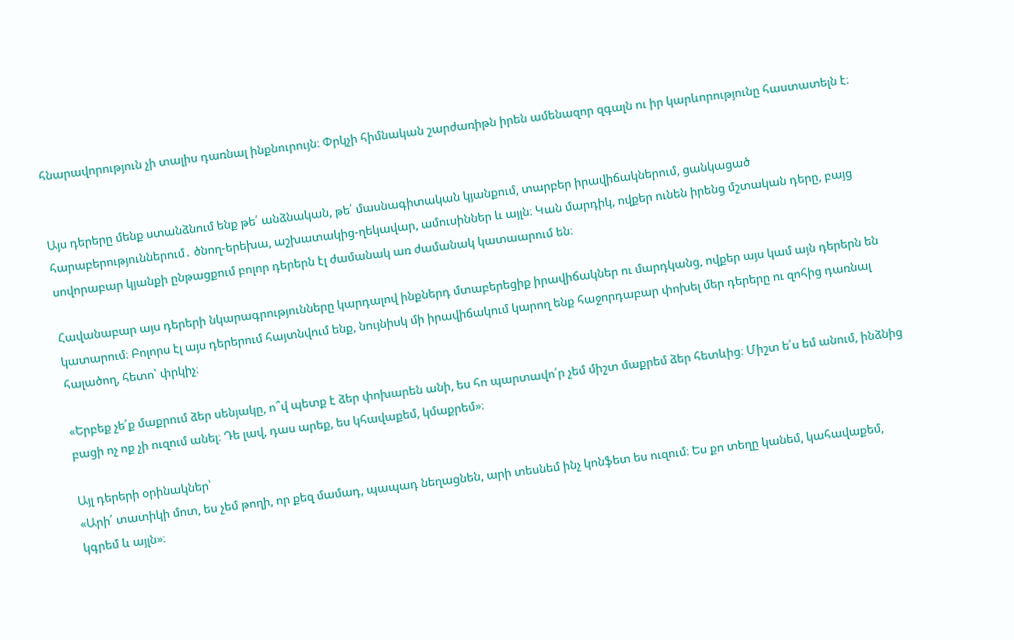հնարավորություն չի տալիս դառնալ ինքնուրույն։ Փրկչի հիմնական շարժառիթն իրեն ամենազոր զգալն ու իր կարևորությունը հաստատելն է։


Այս դերերը մենք ստանձնում ենք թե՛ անձնական, թե՛ մասնագիտական կյանքում, տարբեր իրավիճակներում, ցանկացած հարաբերություններում․ ծնող-երեխա, աշխատակից-ղեկավար, ամուսիններ և այլն։ Կան մարդիկ, ովքեր ունեն իրենց մշտական դերը, բայց սովորաբար կյանքի ընթացքում բոլոր դերերն էլ ժամանակ առ ժամանակ կատաարում են։

Հավանաբար այս դերերի նկարագրությունները կարդալով ինքներդ մտաբերեցիք իրավիճակներ ու մարդկանց, ովքեր այս կամ այն դերերն են կատարում։ Բոլորս էլ այս դերերում հայտնվում ենք, նույնիսկ մի իրավիճակում կարող ենք հաջորդաբար փոխել մեր դերերը ու զոհից դառնալ հալածող, հետո՝ փրկիչ։

«Երբեք չե՛ք մաքրում ձեր սենյակը, ո՞վ պետք է ձեր փոխարեն անի, ես հո պարտավո՛ր չեմ միշտ մաքրեմ ձեր հետևից։ Միշտ ե՛ս եմ անում, ինձնից բացի ոչ ոք չի ուզում անել։ Դե լավ, դաս արեք, ես կհավաքեմ, կմաքրեմ»։

Այլ դերերի օրինակներ՝
«Արի՛ տատիկի մոտ, ես չեմ թողի, որ քեզ մամադ, պապադ նեղացնեն, արի տեսնեմ ինչ կոնֆետ ես ուզում։ Ես քո տեղը կանեմ, կահավաքեմ, կգրեմ և այլն»։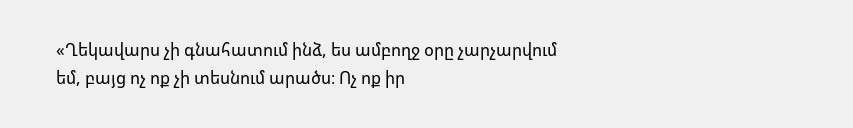«Ղեկավարս չի գնահատում ինձ, ես ամբողջ օրը չարչարվում եմ, բայց ոչ ոք չի տեսնում արածս։ Ոչ ոք իր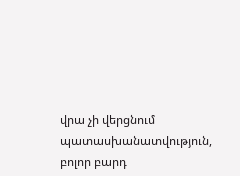վրա չի վերցնում պատասխանատվություն, բոլոր բարդ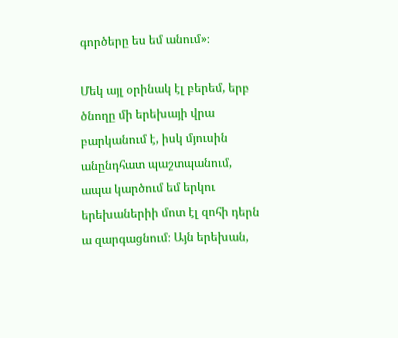գործերը ես եմ անում»։

Մեկ այլ օրինակ էլ բերեմ, երբ ծնողը մի երեխայի վրա բարկանում է, իսկ մյուսին անընդհատ պաշտպանում, ապա կարծում եմ երկու երեխաներիի մոտ էլ զոհի դերն ա զարգացնում։ Այն երեխան,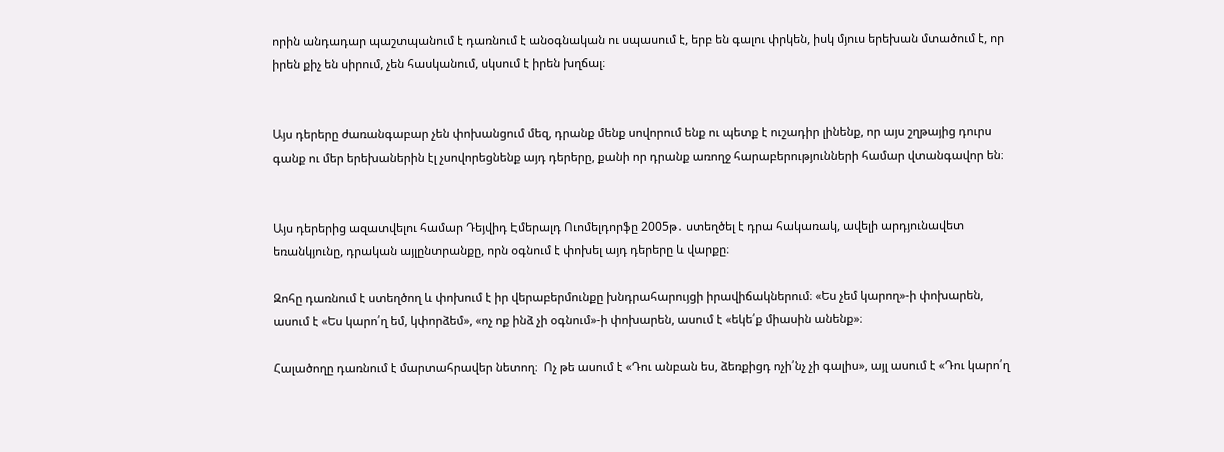որին անդադար պաշտպանում է դառնում է անօգնական ու սպասում է, երբ են գալու փրկեն, իսկ մյուս երեխան մտածում է, որ իրեն քիչ են սիրում, չեն հասկանում, սկսում է իրեն խղճալ։


Այս դերերը ժառանգաբար չեն փոխանցում մեզ, դրանք մենք սովորում ենք ու պետք է ուշադիր լինենք, որ այս շղթայից դուրս գանք ու մեր երեխաներին էլ չսովորեցնենք այդ դերերը, քանի որ դրանք առողջ հարաբերությունների համար վտանգավոր են։


Այս դերերից ազատվելու համար Դեյվիդ Էմերալդ Ուոմելդորֆը 2005թ․ ստեղծել է դրա հակառակ, ավելի արդյունավետ եռանկյունը, դրական այլընտրանքը, որն օգնում է փոխել այդ դերերը և վարքը։

Զոհը դառնում է ստեղծող և փոխում է իր վերաբերմունքը խնդրահարույցի իրավիճակներում։ «Ես չեմ կարող»-ի փոխարեն, ասում է «Ես կարո՛ղ եմ, կփորձեմ», «ոչ ոք ինձ չի օգնում»-ի փոխարեն, ասում է «եկե՛ք միասին անենք»։

Հալածողը դառնում է մարտահրավեր նետող։  Ոչ թե ասում է «Դու անբան ես, ձեռքիցդ ոչի՛նչ չի գալիս», այլ ասում է «Դու կարո՛ղ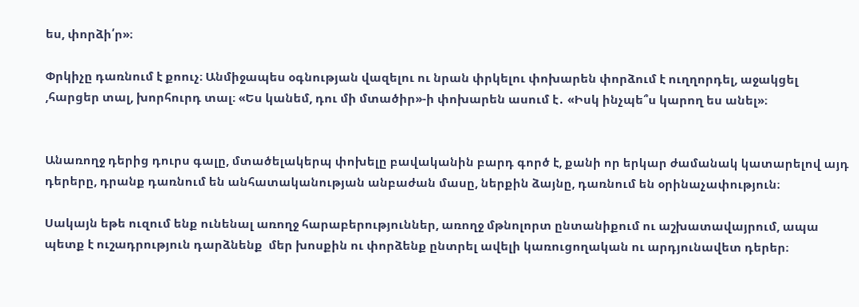ես, փորձի՛ր»։

Փրկիչը դառնում է քոուչ։ Անմիջապես օգնության վազելու ու նրան փրկելու փոխարեն փորձում է ուղղորդել, աջակցել ,հարցեր տալ, խորհուրդ տալ։ «Ես կանեմ, դու մի մտածիր»-ի փոխարեն ասում է․ «Իսկ ինչպե՞ս կարող ես անել»։


Անառողջ դերից դուրս գալը, մտածելակերպ փոխելը բավականին բարդ գործ է, քանի որ երկար ժամանակ կատարելով այդ դերերը, դրանք դառնում են անհատականության անբաժան մասը, ներքին ձայնը, դառնում են օրինաչափություն։

Սակայն եթե ուզում ենք ունենալ առողջ հարաբերություններ, առողջ մթնոլորտ ընտանիքում ու աշխատավայրում, ապա պետք է ուշադրություն դարձնենք  մեր խոսքին ու փորձենք ընտրել ավելի կառուցողական ու արդյունավետ դերեր։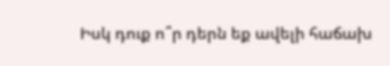Իսկ դուք ո՞ր դերն եք ավելի հաճախ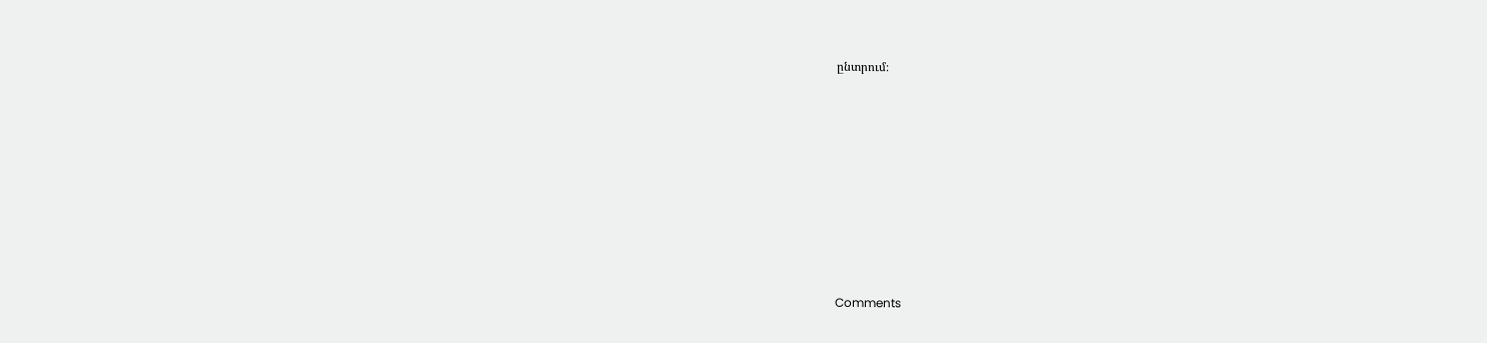ընտրում։









Comments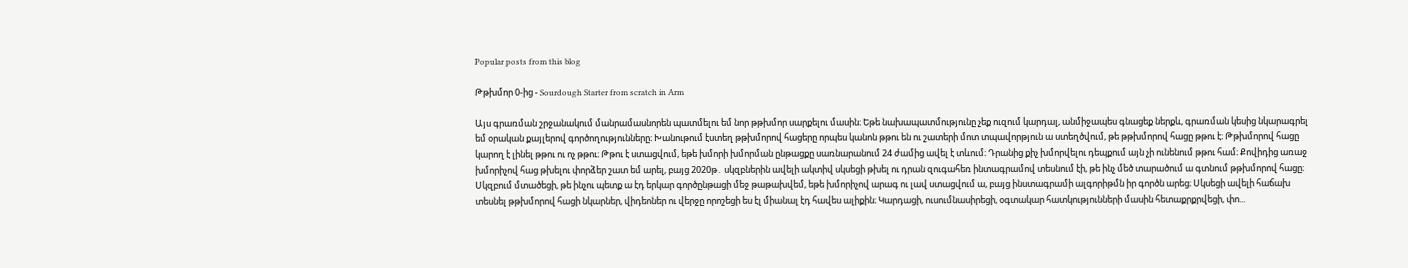Popular posts from this blog

Թթխմոր 0-ից - Sourdough Starter from scratch in Arm

Այս գրառման շրջանակում մանրամասնորեն պատմելու եմ նոր թթխմոր սարքելու մասին։ Եթե նախապատմությունը չեք ուզում կարդալ, անմիջապես գնացեք ներքև, գրառման կեսից նկարագրել եմ օրական քայլերով գործողությունները։ Խանութում էստեղ թթխմորով հացերը որպես կանոն թթու են ու շատերի մոտ տպավորթյուն ա ստեղծվում, թե թթխմորով հացը թթու է։ Թթխմորով հացը կարող է լինել թթու ու ոչ թթու։ Թթու է ստացվում, եթե խմորի խմորման ընթացքը սառնարանում 24 ժամից ավել է տևում։ Դրանից քիչ խմորվելու դեպքում այն չի ունենում թթու համ։ Քովիդից առաջ խմորիչով հաց թխելու փորձեր շատ եմ արել, բայց 2020թ․ սկզբներին ավելի ակտիվ սկսեցի թխել ու դրան զուգահեռ ինտագրամով տեսնում էի, թե ինչ մեծ տարածում ա գտնում թթխմորով հացը։ Սկզբում մտածեցի, թե ինչու պետք ա էդ երկար գործընթացի մեջ թաթախվեմ, եթե խմորիչով արագ ու լավ ստացվում ա, բայց ինստագրամի ալգորիթմն իր գործն արեց։ Սկսեցի ավելի հաճախ տեսնել թթխմորով հացի նկարներ, վիդեոներ ու վերջը որոշեցի ես էլ միանալ էդ հավես ալիքին։ Կարդացի, ուսումնասիրեցի, օգտակար հատկությունների մասին հետաքրքրվեցի, փո...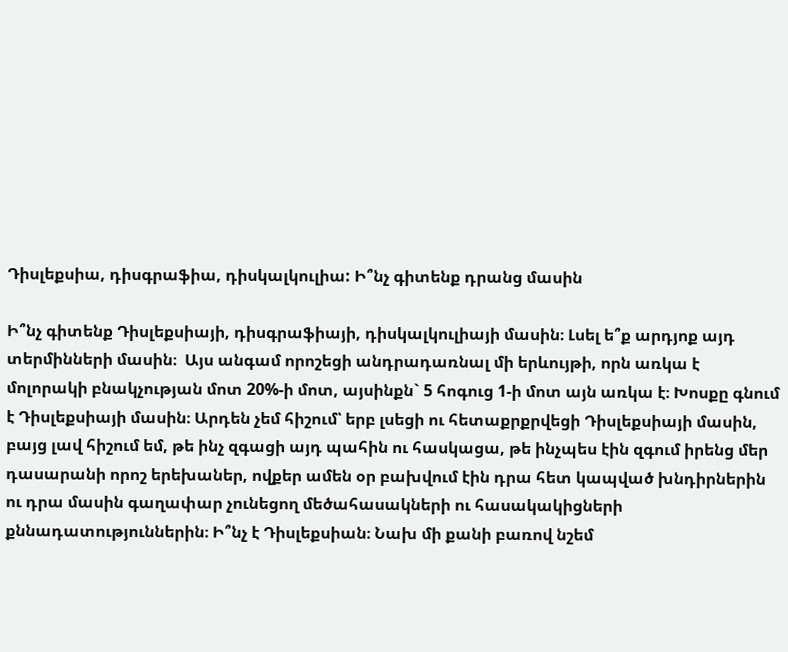Դիսլեքսիա, դիսգրաֆիա, դիսկալկուլիա: Ի՞նչ գիտենք դրանց մասին

Ի՞նչ գիտենք Դիսլեքսիայի, դիսգրաֆիայի, դիսկալկուլիայի մասին։ Լսել ե՞ք արդյոք այդ տերմինների մասին։  Այս անգամ որոշեցի անդրադառնալ մի երևույթի, որն առկա է մոլորակի բնակչության մոտ 20%-ի մոտ, այսինքն` 5 հոգուց 1-ի մոտ այն առկա է։ Խոսքը գնում է Դիսլեքսիայի մասին։ Արդեն չեմ հիշում՝ երբ լսեցի ու հետաքրքրվեցի Դիսլեքսիայի մասին, բայց լավ հիշում եմ, թե ինչ զգացի այդ պահին ու հասկացա, թե ինչպես էին զգում իրենց մեր դասարանի որոշ երեխաներ, ովքեր ամեն օր բախվում էին դրա հետ կապված խնդիրներին ու դրա մասին գաղափար չունեցող մեծահասակների ու հասակակիցների քննադատություններին։ Ի՞նչ է Դիսլեքսիան։ Նախ մի քանի բառով նշեմ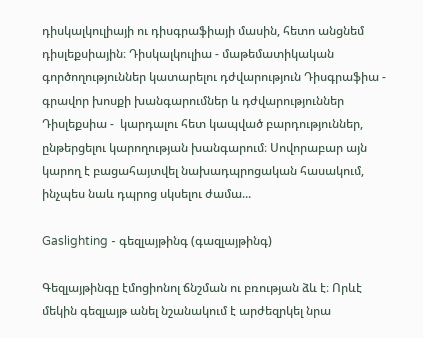դիսկալկուլիայի ու դիսգրաֆիայի մասին, հետո անցնեմ դիսլեքսիային։ Դիսկալկուլիա - մաթեմատիկական գործողություններ կատարելու դժվարություն Դիսգրաֆիա - գրավոր խոսքի խանգարումներ և դժվարություններ Դիսլեքսիա -  կարդալու հետ կապված բարդություններ, ընթերցելու կարողության խանգարում։ Սովորաբար այն կարող է բացահայտվել նախադպրոցական հասակում, ինչպես նաև դպրոց սկսելու ժամա...

Gaslighting - գեզլայթինգ (գազլայթինգ)

Գեզլայթինգը էմոցիոնոլ ճնշման ու բռության ձև է։ Որևէ մեկին գեզլայթ անել նշանակում է արժեզրկել նրա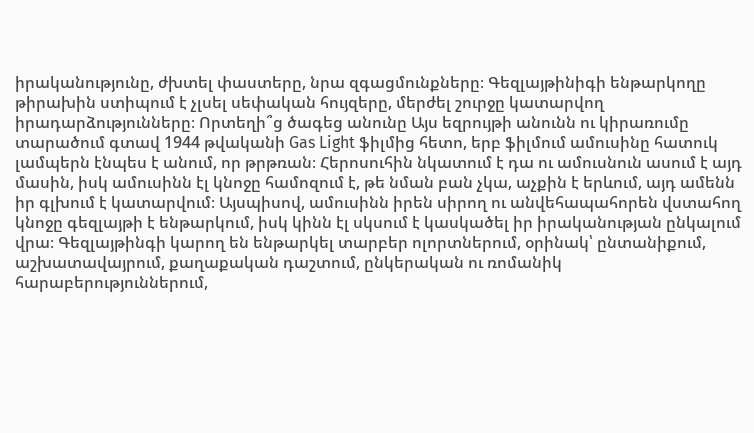իրականությունը, ժխտել փաստերը, նրա զգացմունքները։ Գեզլայթինիգի ենթարկողը թիրախին ստիպում է չլսել սեփական հույզերը, մերժել շուրջը կատարվող իրադարձությունները։ Որտեղի՞ց ծագեց անունը Այս եզրույթի անունն ու կիրառումը տարածում գտավ 1944 թվականի Gas Light ֆիլմից հետո, երբ ֆիլմում ամուսինը հատուկ լամպերն էնպես է անում, որ թրթռան։ Հերոսուհին նկատում է դա ու ամուսնուն ասում է այդ մասին, իսկ ամուսինն էլ կնոջը համոզում է, թե նման բան չկա, աչքին է երևում, այդ ամենն իր գլխում է կատարվում։ Այսպիսով, ամուսինն իրեն սիրող ու անվեհապահորեն վստահող կնոջը գեզլայթի է ենթարկում, իսկ կինն էլ սկսում է կասկածել իր իրականության ընկալում վրա։ Գեզլայթինգի կարող են ենթարկել տարբեր ոլորտներում, օրինակ՝ ընտանիքում, աշխատավայրում, քաղաքական դաշտում, ընկերական ու ռոմանիկ հարաբերություններում,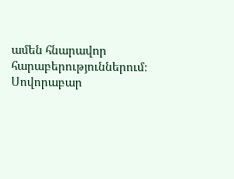ամեն հնարավոր հարաբերություններում։ Սովորաբար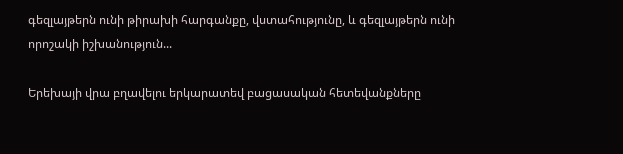գեզլայթերն ունի թիրախի հարգանքը, վստահությունը, և գեզլայթերն ունի որոշակի իշխանություն...

Երեխայի վրա բղավելու երկարատեվ բացասական հետեվանքները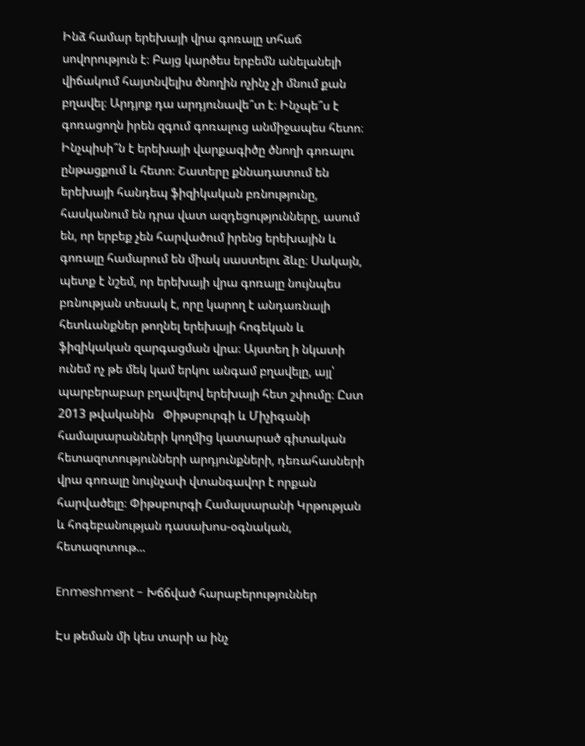Ինձ համար երեխայի վրա գոռալը տհաճ սովորություն է։ Բայց կարծես երբեմն անելանելի վիճակում հայտնվելիս ծնողին ոչինչ չի մնում քան բղավել։ Արդյոք դա արդյունավե՞տ է։ Ինչպե՞ս է գոռացողն իրեն զգում գոռալուց անմիջապես հետո։ Ինչպիսի՞ն է երեխայի վարքագիծը ծնողի գոռալու ընթացքում և հետո։ Շատերը քննադատում են երեխայի հանդեպ ֆիզիկական բռնությունը, հասկանում են դրա վատ ազդեցությունները, ասում են, որ երբեք չեն հարվածում իրենց երեխային և գոռալը համարում են միակ սաստելու ձևը։ Սակայն, պետք է նշեմ, որ երեխայի վրա գոռալը նույնպես բռնության տեսակ է, որը կարող է անդառնալի հետևանքներ թողնել երեխայի հոգեկան և ֆիզիկական զարգացման վրա։ Այստեղ ի նկատի ունեմ ոչ թե մեկ կամ երկու անգամ բղավելը, այլ՝ պարբերաբար բղավելով երեխայի հետ շփումը։ Ըստ 2013 թվականին   Փիթսբուրգի և Միչիգանի համալսարանների կողմից կատարած գիտական հետազոտությունների արդյունքների, դեռահասների վրա գոռալը նույնչափ վտանգավոր է որքան հարվածելը։ Փիթսբուրգի Համալսարանի Կրթության և հոգեբանության դասախոս-օգնական, հետազոտութ...

Enmeshment - Խճճված հարաբերություններ

Էս թեման մի կես տարի ա ինչ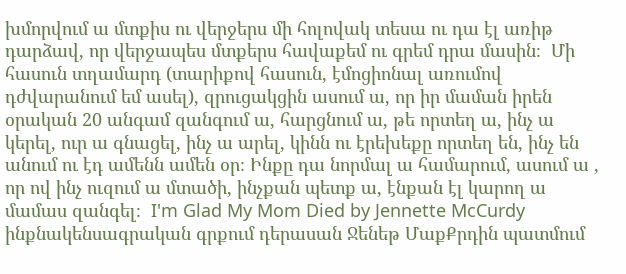խմորվում ա մտքիս ու վերջերս մի հոլովակ տեսա ու դա էլ առիթ դարձավ, որ վերջապես մտքերս հավաքեմ ու գրեմ դրա մասին։  Մի հասուն տղամարդ (տարիքով հասուն, էմոցիոնալ առումով դժվարանում եմ ասել), զրուցակցին ասում ա, որ իր մաման իրեն օրական 20 անգամ զանգում ա, հարցնում ա, թե որտեղ ա, ինչ ա կերել, ուր ա գնացել, ինչ ա արել, կինն ու էրեխեքը որտեղ են, ինչ են անում ու էդ ամենն ամեն օր։ Ինքը դա նորմալ ա համարում, ասում ա , որ ով ինչ ուզում ա մտածի, ինչքան պետք ա, էնքան էլ կարող ա մամաս զանգել։  I'm Glad My Mom Died by Jennette McCurdy ինքնակենսագրական գրքում դերասան Ջենեթ ՄաքՔրդին պատմում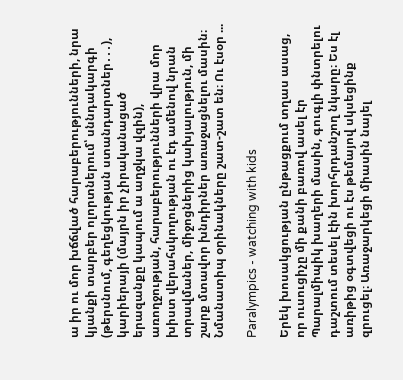ա իր ու մոր խճճված հարաբերությունների, նրա կյանքի տարբեր ոլորտներում՝ սննդակարգի (թերսնում, գեղեցկության ստանդարտներ․․․), կարիերայի (մայրն իր չիրականացած երազանքը կապում ա աղջկա վզին), առողջության, հարաբերությունների վրա մոր խիստ վերահսկողության ու էդ ամենով նրան տրավմաներ, միջոցներից կախյալություն, մի շարք մտավոր խնդիրներ առաջացնելու մասին։ Նմանատիպ օրինակները շատ-շատ են։ Ու էսօր ...

Paralympics - watching with kids

Երեկ խոսակցության ընթացքում տղաս ասաց, որ ուսուցիչը մի քանի բառով ասել էր Պարալմիպիկ խաղերի մասին, գուգլի փնտրելու դաշտում տեսել էին խորհրդանշող նկարը։ Ես էլ առիթից օգտվեցի ու էս թեմայով սկսեցինք զրուցել։ Առաջարկեցի միասին նայել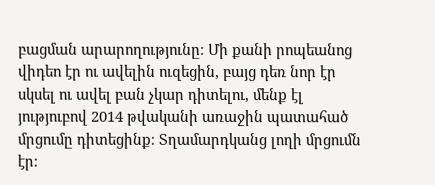բացման արարողությունը։ Մի քանի րոպեանոց վիդեո էր ու ավելին ուզեցին, բայց դեռ նոր էր սկսել ու ավել բան չկար դիտելու, մենք էլ յություբով 2014 թվականի առաջին պատահած մրցումը դիտեցինք։ Տղամարդկանց լողի մրցումն էր։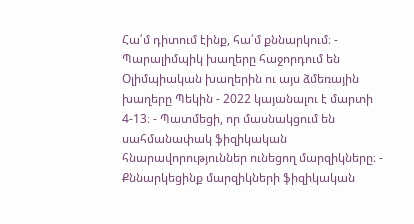Հա՛մ դիտում էինք, հա՛մ քննարկում։ - Պարալիմպիկ խաղերը հաջորդում են Օլիմպիական խաղերին ու այս ձմեռային խաղերը Պեկին - 2022 կայանալու է մարտի 4-13։ - Պատմեցի, որ մասնակցում են սահմանափակ ֆիզիկական հնարավորություններ ունեցող մարզիկները։ - Քննարկեցինք մարզիկների ֆիզիկական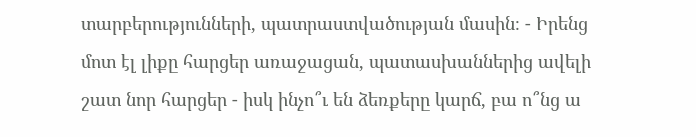տարբերությունների, պատրաստվածության մասին։ - Իրենց մոտ էլ լիքը հարցեր առաջացան, պատասխաններից ավելի շատ նոր հարցեր - իսկ ինչո՞ւ են ձեռքերը կարճ, բա ո՞նց ա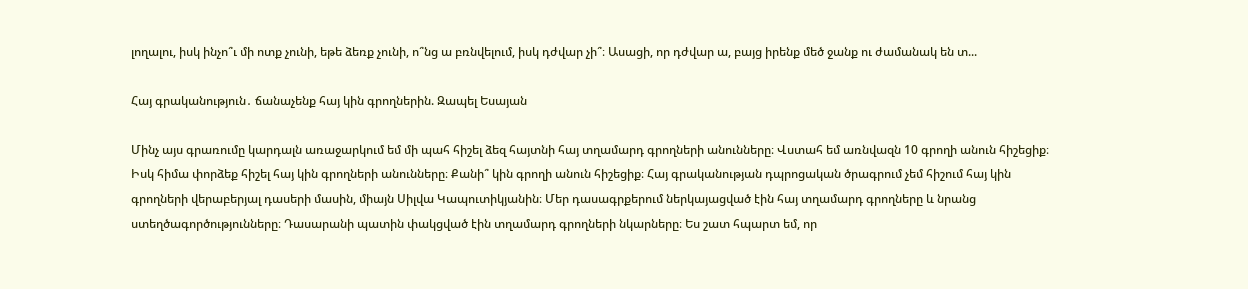լողալու, իսկ ինչո՞ւ մի ոտք չունի, եթե ձեռք չունի, ո՞նց ա բռնվելում, իսկ դժվար չի՞։ Ասացի, որ դժվար ա, բայց իրենք մեծ ջանք ու ժամանակ են տ...

Հայ գրականություն․ ճանաչենք հայ կին գրողներին. Զապել Եսայան

Մինչ այս գրառումը կարդալն առաջարկում եմ մի պահ հիշել ձեզ հայտնի հայ տղամարդ գրողների անունները։ Վստահ եմ առնվազն 10 գրողի անուն հիշեցիք։ Իսկ հիմա փորձեք հիշել հայ կին գրողների անունները։ Քանի՞ կին գրողի անուն հիշեցիք։ Հայ գրականության դպրոցական ծրագրում չեմ հիշում հայ կին գրողների վերաբերյալ դասերի մասին, միայն Սիլվա Կապուտիկյանին։ Մեր դասագրքերում ներկայացված էին հայ տղամարդ գրողները և նրանց ստեղծագործությունները։ Դասարանի պատին փակցված էին տղամարդ գրողների նկարները։ Ես շատ հպարտ եմ, որ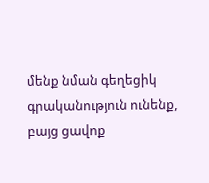մենք նման գեղեցիկ գրականություն ունենք, բայց ցավոք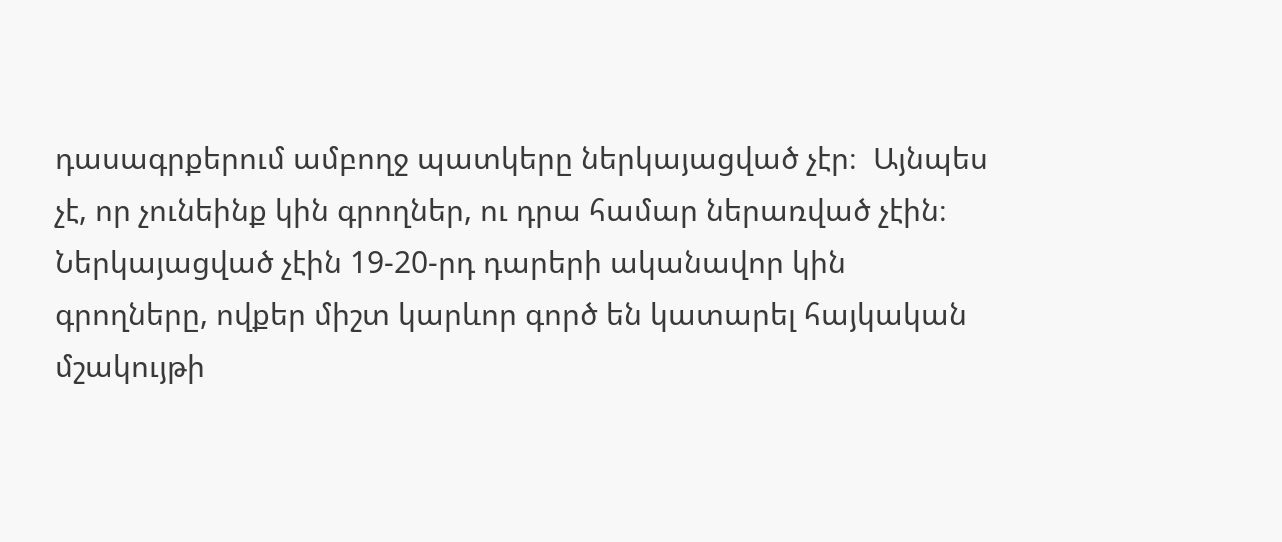դասագրքերում ամբողջ պատկերը ներկայացված չէր։  Այնպես չէ, որ չունեինք կին գրողներ, ու դրա համար ներառված չէին։ Ներկայացված չէին 19-20-րդ դարերի ականավոր կին գրողները, ովքեր միշտ կարևոր գործ են կատարել հայկական մշակույթի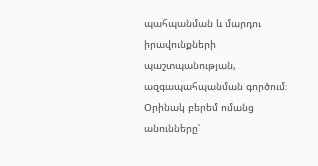պահպանման և մարդու իրավունքների պաշտպանության, ազգապահպանման գործում։ Օրինակ բերեմ ոմանց անունները՝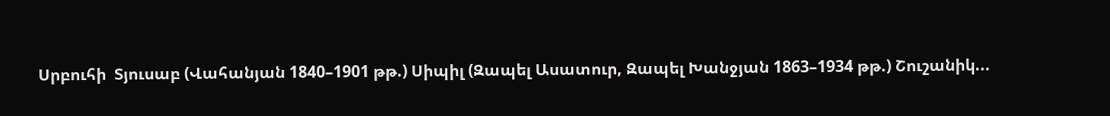Սրբուհի  Տյուսաբ (Վահանյան 1840–1901 թթ.) Սիպիլ (Զապել Ասատուր, Զապել Խանջյան 1863–1934 թթ.) Շուշանիկ...